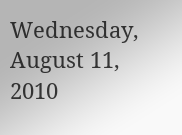Wednesday, August 11, 2010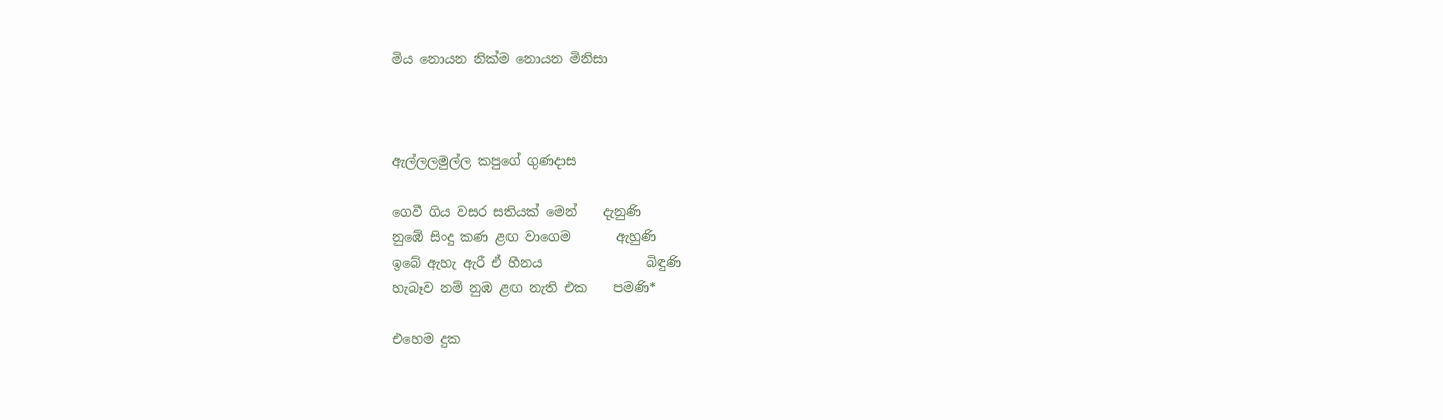මිය නොයන නික්ම නොයන මිනිසා



ඇල්ලලමුල්ල කපුගේ ගුණදාස

ගෙවී ගිය වසර සතියක් මෙන්    දැනුණි
නුඹේ සිංදු කණ ළඟ වාගෙම       ඇහුණි
ඉබේ ඇහැ ඇරී ඒ හීනය                බිඳුණි
හැබෑව නම් නුඹ ළඟ නැති එක    පමණි*

එහෙම දුක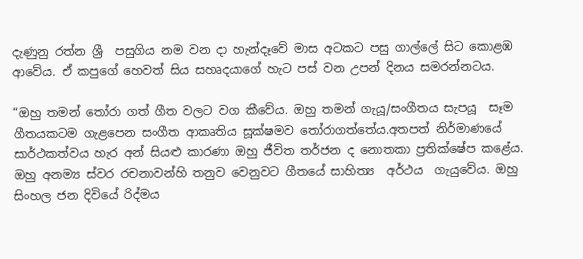දැණුනු රත්න ශ්‍රී  පසුගිය නම වන දා හැන්දෑවේ මාස අටකට පසු ගාල්ලේ සිට කොළඹ ආවේය. ඒ කපුගේ හෙවත් සිය සහෘදයාගේ හැට පස් වන උපන් දිනය සමරන්නටය.

“ඔහු තමන් තෝරා ගත් ගීත වලට වග කීවේය. ඔහු තමන් ගැයූ/සංගීතය සැපයූ  සෑම ගීතයකටම ගැළපෙන සංගීත ආකෘතිය සූක්ෂමව තෝරාගත්තේය.අතපත් නිර්මාණයේ සාර්ථකත්වය හැර අන් සියළු කාරණා ඔහු ජීවිත තර්ජන ද නොතකා ප්‍රතික්ෂේප කළේය.
ඔහු අනම්‍ය ස්වර රචනාවන්හි තනුව වෙනුවට ගීතයේ සාහිත්‍ය  අර්ථය  ගැයුවේය. ඔහු සිංහල ජන දිවියේ රිද්මය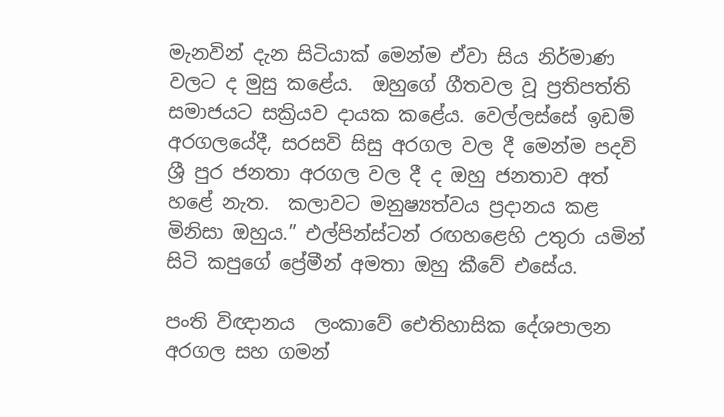මැනවින් දැන සිටියාක් මෙන්ම ඒවා සිය නිර්මාණ වලට ද මුසු කළේය.  ඔහුගේ ගීතවල වූ ප්‍රතිපත්ති සමාජයට සක්‍රියව දායක කළේය. වෙල්ලස්සේ ඉඩම් අරගලයේදී, සරසවි සිසු අරගල වල දී මෙන්ම පදවි ශ්‍රී පුර ජනතා අරගල වල දී ද ඔහු ජනතාව අත් හළේ නැත.  කලාවට මනුෂ්‍යත්වය ප්‍රදානය කළ මිනිසා ඔහුය.” එල්පින්ස්ටන් රඟහළෙහි උතුරා යමින් සිටි කපුගේ ප්‍රේමීන් අමතා ඔහු කීවේ එසේය.

පංති විඥානය ‍ ලංකාවේ ඓතිහාසික දේශපාලන අරගල සහ ගමන්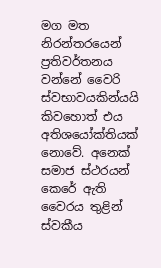මග මත නිරන්තරයෙන් ප්‍රතිවර්තනය වන්නේ වෛරි ස්වභාවයකින්යයි කිවහොත් එය අතිශයෝක්තියක් නොවේ. අනෙක් සමාජ ස්ථරයන් කෙරේ ඇති වෛරය තුළින් ස්වකීය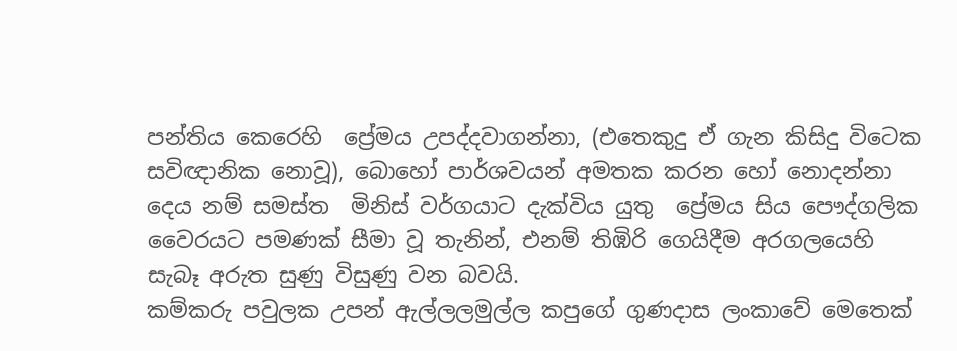පන්තිය කෙරෙහි  ප්‍රේමය උපද්දවාගන්නා, (එතෙකුදු ඒ ගැන කිසිදු විටෙක සවිඥානික නොවූ), බොහෝ පාර්ශවයන් අමතක කරන හෝ නොදන්නා දෙය නම් සමස්ත  මිනිස් වර්ගයාට දැක්විය යුතු  ප්‍රේමය සිය පෞද්ගලික වෛරයට පමණක් සීමා වූ තැනින්, එනම් තිඹිරි ගෙයිදීම අරගලයෙහි සැබෑ අරුත සුණු විසුණු වන බවයි.
කම්කරු පවුලක උපන් ඇල්ලලමුල්ල කපුගේ ගුණදාස ලංකාවේ මෙතෙක්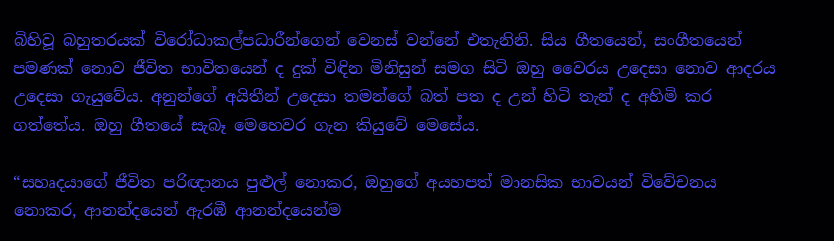බිහිවූ බහුතරයක් විරෝධාකල්පධාරීන්ගෙන් වෙනස් වන්නේ එතැනිනි. සිය ගීතයෙන්, සංගීතයෙන් පමණක් නොව ජීවිත භාවිතයෙන් ද දුක් විඳින මිනිසුන් සමග සිටි ඔහු වෛරය උදෙසා නොව ආදරය උදෙසා ගැයුවේය. අනුන්ගේ අයිතීන් උදෙසා තමන්ගේ බත් පත ද උන් හිටි තැන් ද අහිමි කර  ගත්තේය. ඔහු ගීතයේ සැබෑ මෙහෙවර ගැන ‍කියුවේ මෙසේය.

“සහෘදයාගේ ජීවිත පරිඥානය පුළුල් නොකර, ඔහුගේ අයහපත් මානසික භාවයන් විවේචනය නොකර, ආනන්දයෙන් ඇරඹී ආනන්දයෙන්ම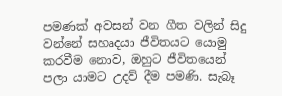පමණක් අවසන් වන ගීත වලින් සිදු වන්නේ සහෘදයා ජීවිතයට යොමු කරවීම නොව, ඔහුට ජීවිතයෙන් පලා යාමට උදව් දීම පමණි. සැබෑ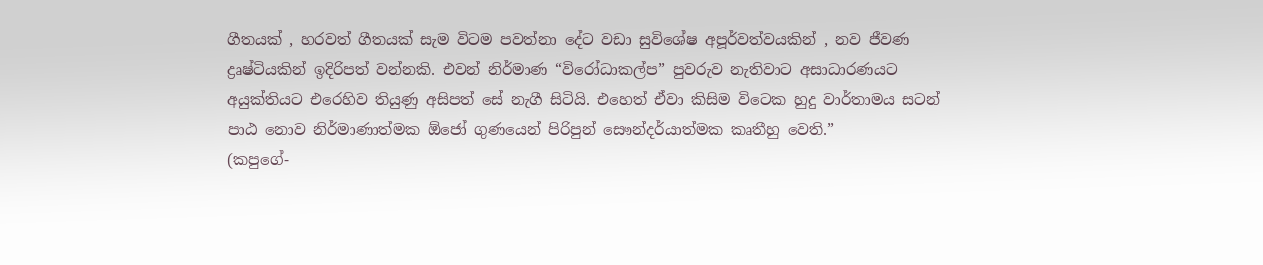ගීතයක් , හරවත් ගීතයක් සැම විටම පවත්නා දේට වඩා සුවිශේෂ අපූර්වත්වයකින් , නව ජීවණ ද්‍රෘෂ්ටියකින් ඉදිරිපත් වන්නකි. එවන් නිර්මාණ “විරෝධාකල්ප” පුවරුව නැතිවාට අසාධාරණයට අයුක්තියට එරෙහිව තියුණු අසිපත් සේ නැගී සිටියි. එහෙත් ඒවා කිසිම විටෙක හුදු වාර්තාමය සටන් පාඨ නොව නිර්මාණාත්මක ඕජෝ ගුණයෙන් පිරිපුන් සෞන්දර්යාත්මක කෘතීහු වෙති.”
(කපුගේ-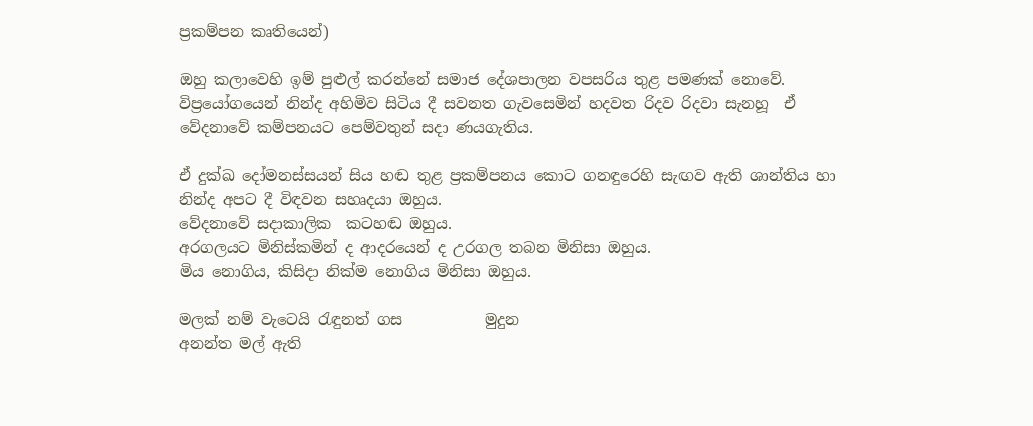ප්‍රකම්පන කෘතියෙන්)

ඔහු කලාවෙහි ඉම් පුළුල් කරන්නේ සමාජ දේශපාලන වපසරිය තුළ පමණක් නොවේ. විප්‍රයෝගයෙන් නින්ද අහිමිව සිටිය දී සවනත ගැවසෙමින් හදවත රිදව රිදවා සැනහූ  ඒ වේදනාවේ කම්පනයට පෙම්වතුන් සදා ණයගැතිය.

ඒ දුක්ඛ දෝමනස්සයන් සිය හඬ තුළ ප්‍රකම්පනය කොට ගනඳුරෙහි සැඟව ඇති ශාන්තිය හා නින්ද අපට දී විඳවන සහෘදයා ඔහුය.
වේදනාවේ සදාකාලික  කටහඬ ඔහුය.
අරගලයට මිනිස්කමින් ද ආදරයෙන් ද උරගල තබන මිනිසා ඔහුය.
මිය නොගිය, කිසිදා නික්ම නොගිය මිනිසා ඔහුය.

මලක් නම් වැටෙයි රැඳුනත් ගස           මුදුන
අනන්ත මල් ඇති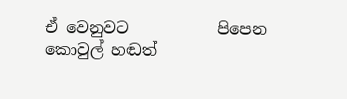ඒ වෙනුවට           පිපෙන
කොවුල් හඬත්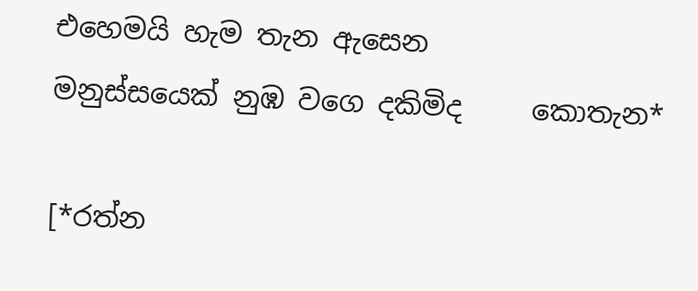එහෙමයි හැම තැන ඇසෙන
මනුස්සයෙක් නුඹ වගෙ දකිමිද     කොතැන*

[*රත්න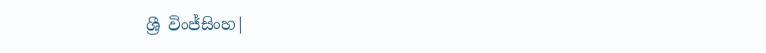ශ්‍රී විංජ්සිංහ|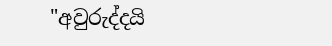"අවුරුද්දයි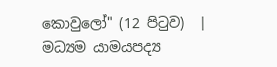කොවුලෝ" (12 පිටුව)  | මධ්‍යම යාමයපද්‍ය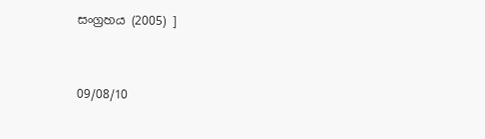සංග්‍රහය (2005) ]


09/08/10